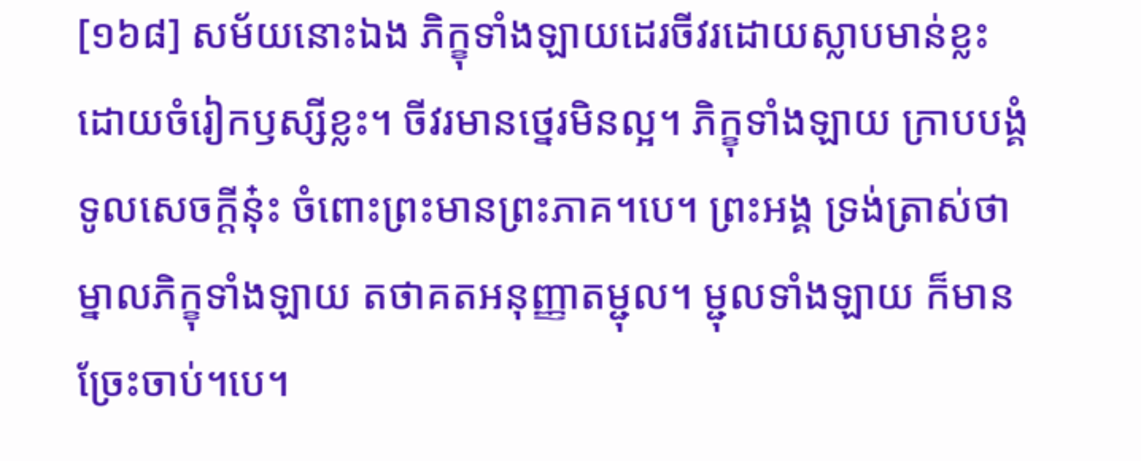[១៦៨] សម័យនោះឯង ភិក្ខុទាំងឡាយដេរចីវរដោយស្លាបមាន់ខ្លះ ដោយចំរៀកឫស្សីខ្លះ។ ចីវរមានថ្នេរមិនល្អ។ ភិក្ខុទាំងឡាយ ក្រាបបង្គំទូលសេចក្តីនុ៎ះ ចំពោះព្រះមានព្រះភាគ។បេ។ ព្រះអង្គ ទ្រង់ត្រាស់ថា ម្នាលភិក្ខុទាំងឡាយ តថាគតអនុញ្ញាតម្ជុល។ ម្ជុលទាំងឡាយ ក៏មានច្រែះចាប់។បេ។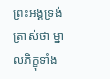ព្រះអង្គទ្រង់ត្រាស់ថា ម្នាលភិក្ខុទាំង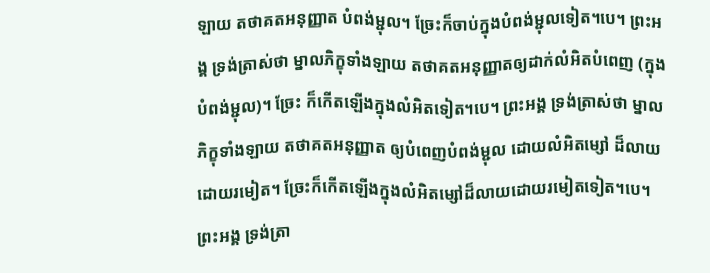ឡាយ តថាគតអនុញ្ញាត បំពង់ម្ជុល។ ច្រែះក៏ចាប់ក្នុងបំពង់ម្ជុលទៀត។បេ។ ព្រះអង្គ ទ្រង់ត្រាស់ថា ម្នាលភិក្ខុទាំងឡាយ តថាគតអនុញ្ញាតឲ្យដាក់លំអិតបំពេញ (ក្នុងបំពង់ម្ជុល)។ ច្រែះ ក៏កើតឡើងក្នុងលំអិតទៀត។បេ។ ព្រះអង្គ ទ្រង់ត្រាស់ថា ម្នាលភិក្ខុទាំងឡាយ តថាគតអនុញ្ញាត ឲ្យបំពេញបំពង់ម្ជុល ដោយលំអិតម្សៅ ដ៏លាយដោយរមៀត។ ច្រែះក៏កើតឡើងក្នុងលំអិតម្សៅដ៏លាយដោយរមៀតទៀត។បេ។ ព្រះអង្គ ទ្រង់ត្រា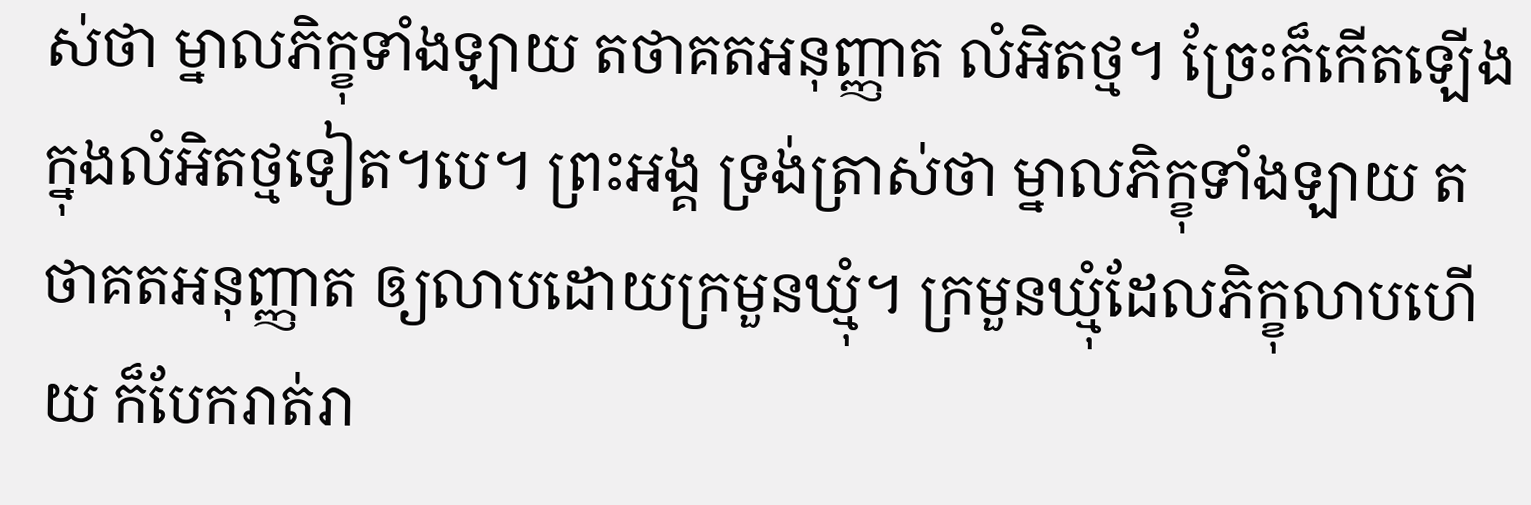ស់ថា ម្នាលភិក្ខុទាំងឡាយ តថាគតអនុញ្ញាត លំអិតថ្ម។ ច្រែះក៏កើតឡើង ក្នុងលំអិតថ្មទៀត។បេ។ ព្រះអង្គ ទ្រង់ត្រាស់ថា ម្នាលភិក្ខុទាំងឡាយ តថាគតអនុញ្ញាត ឲ្យលាបដោយក្រមួនឃ្មុំ។ ក្រមួនឃ្មុំដែលភិក្ខុលាបហើយ ក៏បែករាត់រា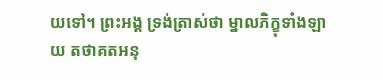យទៅ។ ព្រះអង្គ ទ្រង់ត្រាស់ថា ម្នាលភិក្ខុទាំងឡាយ តថាគតអនុ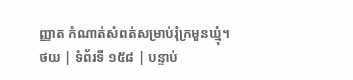ញ្ញាត កំណាត់សំពត់សម្រាប់រុំក្រមួនឃ្មុំ។
ថយ | ទំព័រទី ១៥៨ | បន្ទាប់